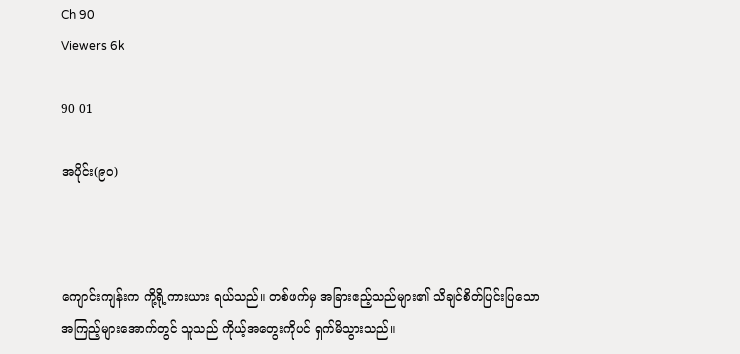Ch 90
Viewers 6k

90 01

အပိုင်း(၉၀)



ကျောင်းကျန်းက ကို့ရို့ကားယား ရယ်သည်။ တစ်ဖက်မှ အခြားဧည့်သည်များ၏ သိချင်စိတ်ပြင်းပြသော အကြည့်များအောက်တွင် သူသည် ကိုယ့်အတွေးကိုပင် ရှက်မိသွားသည်။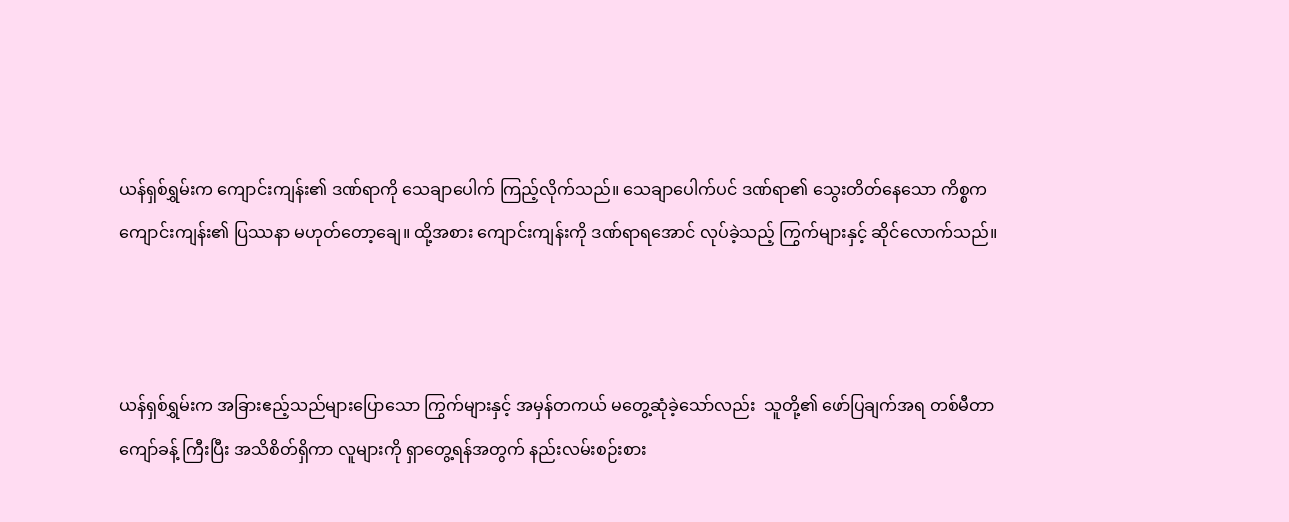ယန်ရှစ်ရွှမ်းက ကျောင်းကျန်း၏ ဒဏ်ရာကို သေချာပေါက် ကြည့်လိုက်သည်။ သေချာပေါက်ပင် ဒဏ်ရာ၏ သွေးတိတ်နေသော ကိစ္စက ကျောင်းကျန်း၏ ပြဿနာ မဟုတ်တော့ချေ။ ထို့အစား ကျောင်းကျန်းကို ဒဏ်ရာရအောင် လုပ်ခဲ့သည့် ကြွက်များနှင့် ဆိုင်လောက်သည်။



ယန်ရှစ်ရွှမ်းက အခြားဧည့်သည်များပြောသော ကြွက်များနှင့် အမှန်တကယ် မတွေ့ဆုံခဲ့သော်လည်း  သူတို့၏ ဖော်ပြချက်အရ တစ်မီတာကျော်ခန့် ကြီးပြီး အသိစိတ်ရှိကာ လူများကို ရှာတွေ့ရန်အတွက် နည်းလမ်းစဉ်းစား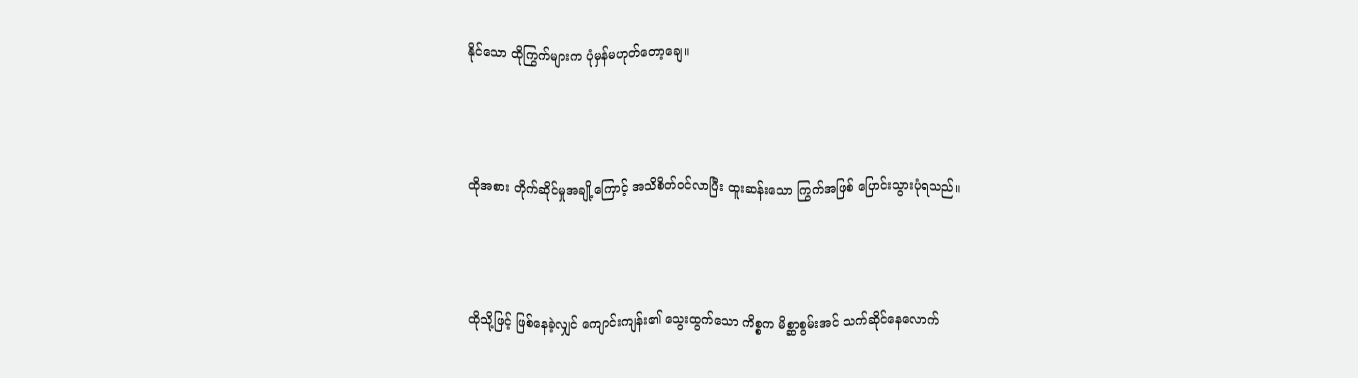နိုင်သော ထိုကြွက်များက ပုံမှန်မဟုတ်တော့ချေ။



ထိုအစား တိုက်ဆိုင်မှုအချို့ကြောင့် အသိစိတ်ဝင်လာပြီး ထူးဆန်းသော ကြွက်အဖြစ် ပြောင်းသွားပုံရသည်။



ထိုသို့ဖြင့် ဖြစ်နေခဲ့လျှင် ကျောင်းကျန်း၏ သွေးထွက်သော ကိစ္စက မိစ္ဆာစွမ်းအင် သက်ဆိုင်နေလောက်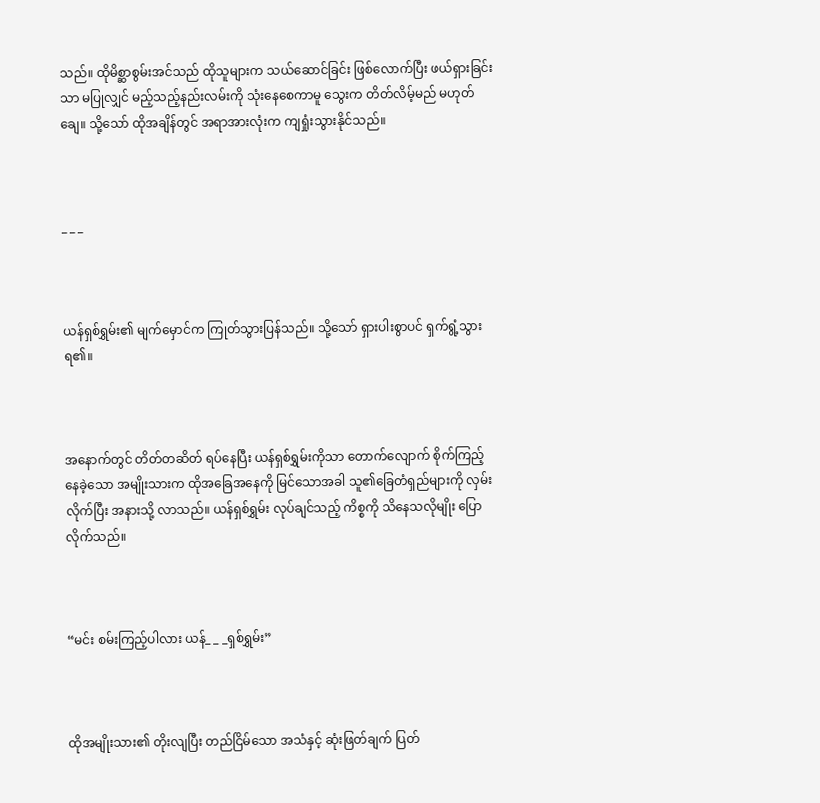သည်။ ထိုမိစ္ဆာစွမ်းအင်သည် ထိုသူများက သယ်ဆောင်ခြင်း ဖြစ်လောက်ပြီး ဖယ်ရှားခြင်းသာ မပြုလျှင် မည့်သည့်နည်းလမ်းကို သုံးနေစေကာမူ သွေးက တိတ်လိမ့်မည် မဟုတ်ချေ။ သို့သော် ထိုအချိန်တွင် အရာအားလုံးက ကျရှုံးသွားနိုင်သည်။



_ _ _



ယန်ရှစ်ရွှမ်း၏ မျက်မှောင်က ကြုတ်သွားပြန်သည်။ သို့သော် ရှားပါးစွာပင် ရှက်ရွံ့သွားရ၏။



အနောက်တွင် တိတ်တဆိတ် ရပ်နေပြီး ယန်ရှစ်ရွှမ်းကိုသာ တောက်လျောက် စိုက်ကြည့်နေခဲ့သော အမျိုးသားက ထိုအခြေအနေကို မြင်သောအခါ သူ၏ခြေတံရှည်များကို လှမ်းလိုက်ပြီး အနားသို့ လာသည်။ ယန်ရှစ်ရွှမ်း လုပ်ချင်သည့် ကိစ္စကို သိနေသလိုမျိုး ပြောလိုက်သည်။



“မင်း စမ်းကြည့်ပါလား ယန်_ _ _ရှစ်ရွှမ်း”



ထိုအမျိုးသား၏ တိုးလျပြီး တည်ငြိမ်သော အသံနှင့် ဆုံးဖြတ်ချက် ပြတ်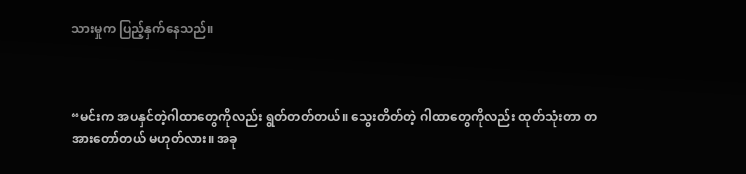သားမှုက ပြည့်နှက်နေသည်။



“မင်းက အပနှင်တဲ့ဂါထာတွေကိုလည်း ရွတ်တတ်တယ်။ သွေးတိတ်တဲ့ ဂါထာတွေကိုလည်း ထုတ်သုံးတာ တအားတော်တယ် မဟုတ်လား။ အခု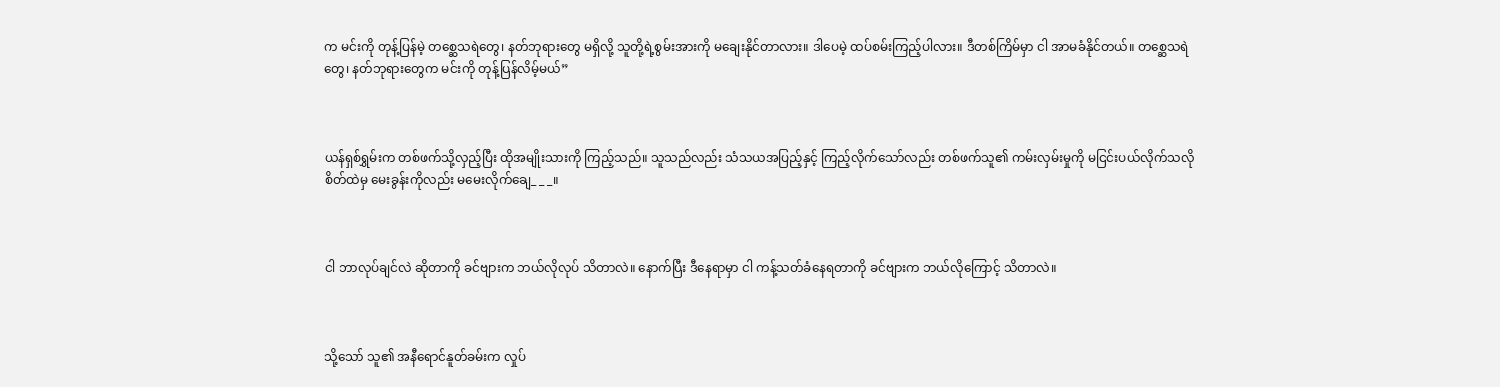က မင်းကို တုန့်ပြန်မဲ့ တစ္ဆေသရဲတွေ၊ နတ်ဘုရားတွေ မရှိလို့ သူတို့ရဲ့စွမ်းအားကို မချေးနိုင်တာလား။ ဒါပေမဲ့ ထပ်စမ်းကြည့်ပါလား။ ဒီတစ်ကြိမ်မှာ ငါ အာမခံနိုင်တယ်။ တစ္ဆေသရဲတွေ၊ နတ်ဘုရားတွေက မင်းကို တုန့်ပြန်လိမ့်မယ်”



ယန်ရှစ်ရွှမ်းက တစ်ဖက်သို့လှည့်ပြီး ထိုအမျိုးသားကို ကြည့်သည်။ သူသည်လည်း သံသယအပြည့်နှင့် ကြည့်လိုက်သော်လည်း တစ်ဖက်သူ၏ ကမ်းလှမ်းမှုကို မငြင်းပယ်လိုက်သလို စိတ်ထဲမှ မေးခွန်းကိုလည်း မမေးလိုက်ချေ_ _ _။



ငါ ဘာလုပ်ချင်လဲ ဆိုတာကို ခင်ဗျားက ဘယ်လိုလုပ် သိတာလဲ။ နောက်ပြီး ဒီနေရာမှာ ငါ ကန့်သတ်ခံနေရတာကို ခင်ဗျားက ဘယ်လိုကြောင့် သိတာလဲ။



သို့သော် သူ၏ အနီရောင်နူတ်ခမ်းက လှုပ်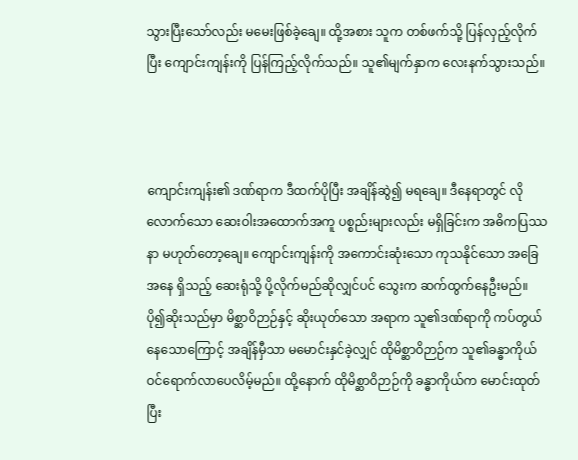သွားပြီးသော်လည်း မမေးဖြစ်ခဲ့ချေ။ ထို့အစား သူက တစ်ဖက်သို့ ပြန်လှည့်လိုက်ပြီး ကျောင်းကျန်းကို ပြန်ကြည့်လိုက်သည်။ သူ၏မျက်နှာက လေးနက်သွားသည်။



ကျောင်းကျန်း၏ ဒဏ်ရာက ဒီထက်ပိုပြီး အချိန်ဆွဲ၍ မရချေ။ ဒီနေရာတွင် လိုလောက်သော ဆေးဝါးအထောက်အကူ ပစ္စည်းများလည်း မရှိခြင်းက အဓိကပြဿနာ မဟုတ်တော့ချေ။ ကျောင်းကျန်းကို အကောင်းဆုံးသော ကုသနိုင်သော အခြေအနေ ရှိသည့် ဆေးရုံသို့ ပို့လိုက်မည်ဆိုလျှင်ပင် သွေးက ဆက်ထွက်နေဦးမည်။ ပို၍ဆိုးသည်မှာ မိစ္ဆာဝိဉာဉ်နှင့် ဆိုးယုတ်သော အရာက သူ၏ဒဏ်ရာကို ကပ်တွယ်နေသောကြောင့် အချိန်မှီသာ မမောင်းနှင်ခဲ့လျှင် ထိုမိစ္ဆာဝိဉာဉ်က သူ၏ခန္ဓာကိုယ် ဝင်ရောက်လာပေလိမ့်မည်။ ထို့နောက် ထိုမိစ္ဆာဝိဉာဉ်ကို ခန္ဓာကိုယ်က မောင်းထုတ်ပြီး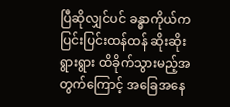ပြီဆိုလျှင်ပင် ခန္ဓာကိုယ်က ပြင်းပြင်းထန်ထန် ဆိုးဆိုးရွားရွား ထိခိုက်သွားမည့်အတွက်ကြောင့် အခြေအနေ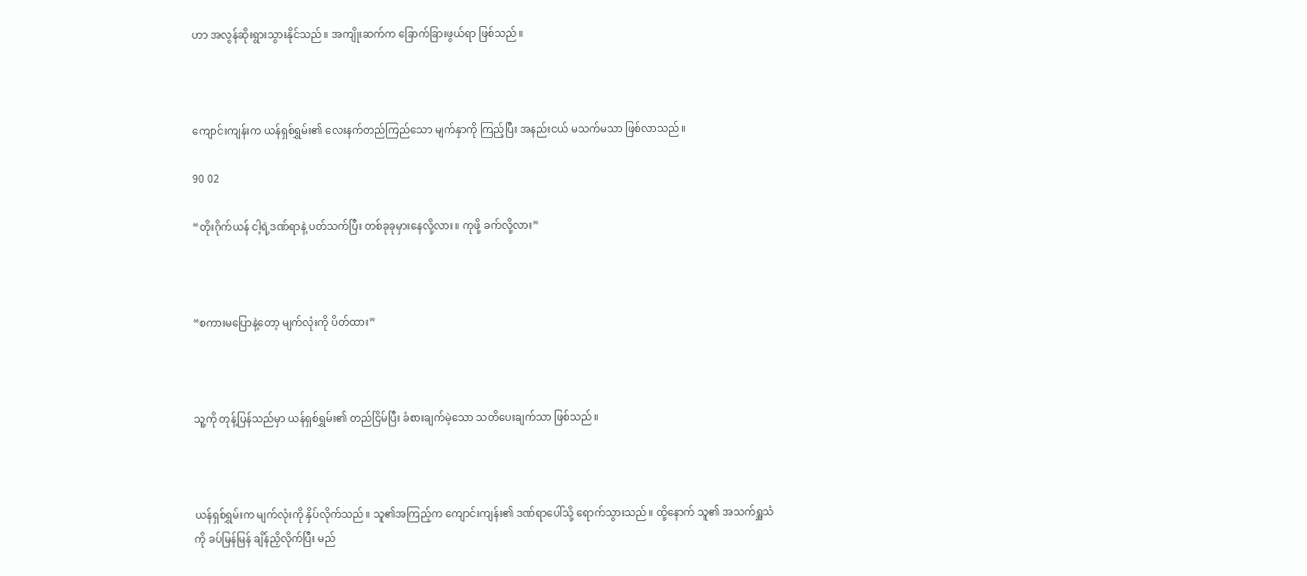ဟာ အလွန်ဆိုးရွားသွားနိုင်သည်။ အကျိုးဆက်က ခြောက်ခြားဖွယ်ရာ ဖြစ်သည်။



ကျောင်းကျန်းက ယန်ရှစ်ရွှမ်း၏ လေးနက်တည်ကြည်သော မျက်နှာကို ကြည့်ပြီး အနည်းငယ် မသက်မသာ ဖြစ်လာသည်။

90 02

“တိုးဂိုက်ယန် ငါ့ရဲ့ဒဏ်ရာနဲ့ ပတ်သက်ပြီး တစ်ခုခုမှားနေလို့လား။ ကုဖို့ ခက်လို့လား”



“စကားမပြောနဲ့တော့ မျက်လုံးကို ပိတ်ထား”



သူ့ကို တုန့်ပြန်သည်မှာ ယန်ရှစ်ရွှမ်း၏ တည်ငြိမ်ပြီး ခံစားချက်မဲ့သော သတိပေးချက်သာ ဖြစ်သည်။



ယန်ရှစ်ရွှမ်းက မျက်လုံးကို နှိပ်လိုက်သည်။ သူ၏အကြည့်က ကျောင်းကျန်း၏ ဒဏ်ရာပေါ်သို့ ရောက်သွားသည်။ ထို့နောက် သူ၏ အသက်ရှူသံကို ခပ်မြန်မြန် ချိန်ညှိလိုက်ပြီး မည်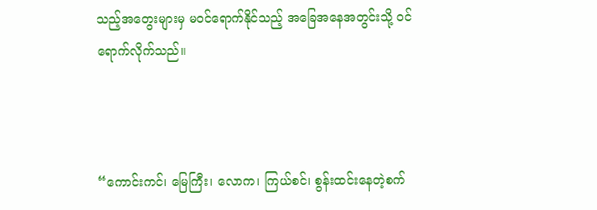သည့်အတွေးများမှ မဝင်ရောက်နိုင်သည့် အခြေအနေအတွင်းသို့ ဝင်ရောက်လိုက်သည်။



“ကောင်းကင်၊ မြေကြီး၊ လောက၊ ကြယ်စင်၊ စွန်းထင်းနေတဲ့စက်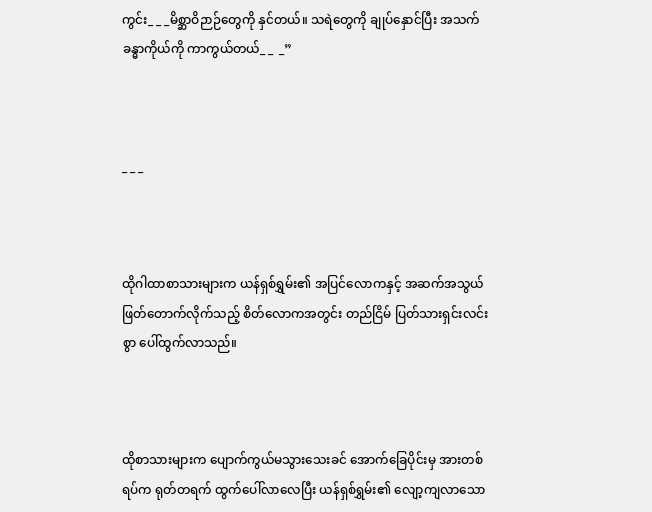ကွင်း_ _ _မိစ္ဆာဝိဉာဉ်တွေကို နှင်တယ်။ သရဲတွေကို ချုပ်နှောင်ပြီး အသက်ခန္ဓာကိုယ်ကို ကာကွယ်တယ်_ _  _”



_ _ _



ထိုဂါထာစာသားများက ယန်ရှစ်ရွှမ်း၏ အပြင်လောကနှင့် အဆက်အသွယ် ဖြတ်တောက်လိုက်သည့် စိတ်လောကအတွင်း တည်ငြိမ် ပြတ်သားရှင်းလင်းစွာ ပေါ်ထွက်လာသည်။



ထိုစာသားများက ပျောက်ကွယ်မသွားသေးခင် အောက်ခြေပိုင်းမှ အားတစ်ရပ်က ရုတ်တရက် ထွက်ပေါ်လာလေပြီး ယန်ရှစ်ရွှမ်း၏ လျော့ကျလာသော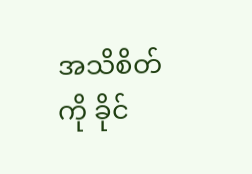အသိစိတ်ကို ခိုင်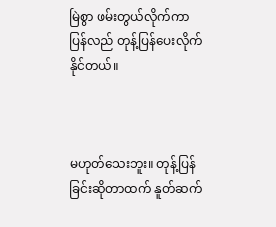မြဲစွာ ဖမ်းတွယ်လိုက်ကာ ပြန်လည် တုန့်ပြန်ပေးလိုက်နိုင်တယ်။



မဟုတ်သေးဘူး။ တုန့်ပြန်ခြင်းဆိုတာထက် နူတ်ဆက်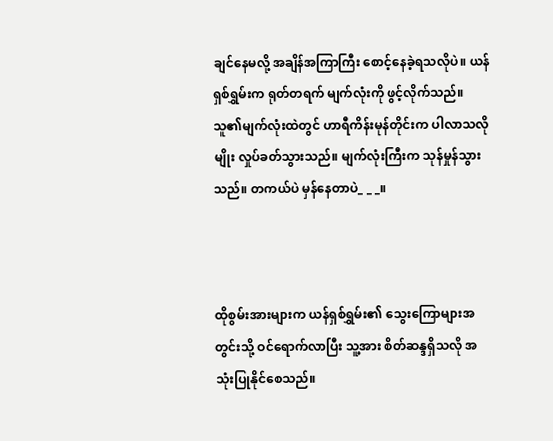ချင်နေမလို့ အချိန်အကြာကြီး စောင့်နေခဲ့ရသလိုပဲ။ ယန်ရှစ်ရွှမ်းက ရုတ်တရက် မျက်လုံးကို ဖွင့်လိုက်သည်။ သူ၏မျက်လုံးထဲတွင် ဟာရီကိန်းမုန်တိုင်းက ပါလာသလိုမျိုး လှုပ်ခတ်သွားသည်။ မျက်လုံးကြီးက သုန်မှုန်သွားသည်။ တကယ်ပဲ မှန်နေတာပဲ_ _ _။



ထိုစွမ်းအားများက ယန်ရှစ်ရွှမ်း၏ သွေးကြောများအတွင်းသို့ ဝင်ရောက်လာပြီး သူ့အား စိတ်ဆန္ဒရှိသလို အသုံးပြုနိုင်စေသည်။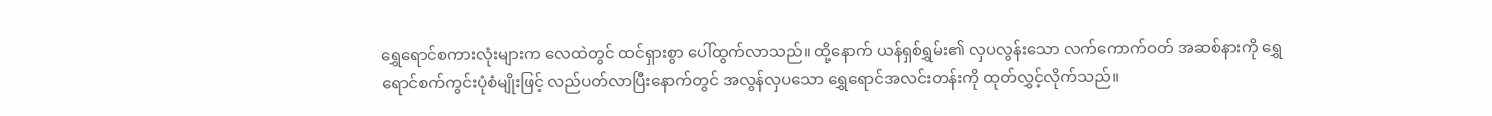ရွှေရောင်စကားလုံးများက လေထဲတွင် ထင်ရှားစွာ ပေါ်ထွက်လာသည်။ ထို့နောက် ယန်ရှစ်ရွှမ်း၏ လှပလွန်းသော လက်ကောက်ဝတ် အဆစ်နားကို ရွှေရောင်စက်ကွင်းပုံစံမျိုးဖြင့် လည်ပတ်လာပြီးနောက်တွင် အလွန်လှပသော ရွှေရောင်အလင်းတန်းကို ထုတ်လွှင့်လိုက်သည်။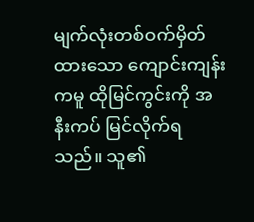မျက်လုံးတစ်ဝက်မှိတ်ထားသော ကျောင်းကျန်းကမူ ထိုမြင်ကွင်းကို အနီးကပ် မြင်လိုက်ရသည်။ သူ၏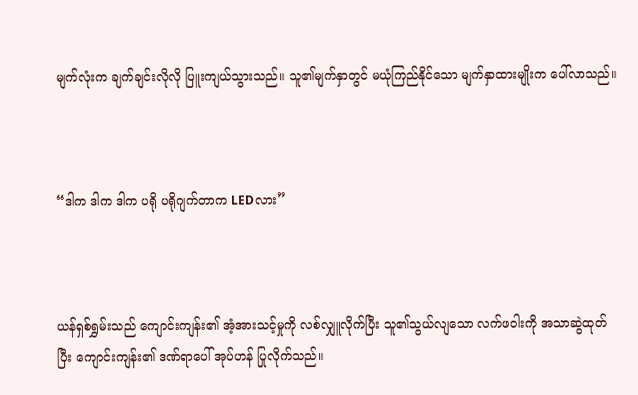မျက်လုံးက ချက်ချင်းလိုလို ပြူးကျယ်သွားသည်။ သူ၏မျက်နှာတွင် မယုံကြည်နိုင်သော မျက်နှာထားမျိုးက ပေါ်လာသည်။



“ဒါက ဒါက ဒါက ပရို ပရိုဂျက်တာက LEDလား”



ယန်ရှစ်ရွှမ်းသည် ကျောင်းကျန်း၏ အံ့အားသင့်မှုကို လစ်လျှူလိုက်ပြီး သူ၏သွယ်လျသော လက်ဖဝါးကို အသာဆွဲထုတ်ပြီး ကျောင်းကျန်း၏ ဒဏ်ရာပေါ် အုပ်ဟန် ပြုလိုက်သည်။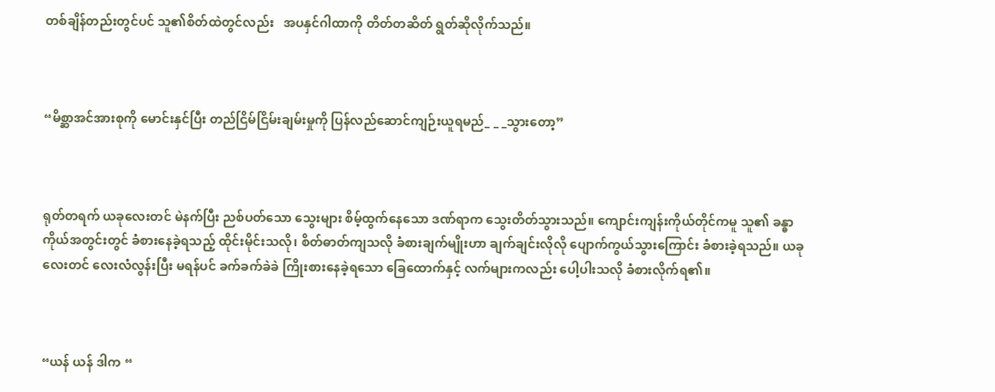တစ်ချိန်တည်းတွင်ပင် သူ၏စိတ်ထဲတွင်လည်း   အပနှင်ဂါထာကို တိတ်တဆိတ် ရွတ်ဆိုလိုက်သည်။



“မိစ္ဆာအင်အားစုကို မောင်းနှင်ပြီး တည်ငြိမ်ငြိမ်းချမ်းမှုကို ပြန်လည်ဆောင်ကျဉ်းယူရမည်_ _ _သွားတော့”



ရုတ်တရက် ယခုလေးတင် မဲနက်ပြီး ညစ်ပတ်သော သွေးများ စိမ့်ထွက်နေသော ဒဏ်ရာက သွေးတိတ်သွားသည်။ ကျောင်းကျန်းကိုယ်တိုင်ကမူ သူ၏ ခန္ဓာကိုယ်အတွင်းတွင် ခံစားနေခဲ့ရသည့် ထိုင်းမိုင်းသလို၊ စိတ်ဓာတ်ကျသလို ခံစားချက်မျိုးဟာ ချက်ချင်းလိုလို ပျောက်ကွယ်သွားကြောင်း ခံစားခဲ့ရသည်။ ယခုလေးတင် လေးလံလွန်းပြီး မရန်ပင် ခက်ခက်ခဲခဲ ကြိုးစားနေခဲ့ရသော ခြေထောက်နှင့် လက်များကလည်း ပေါ့ပါးသလို ခံစားလိုက်ရ၏။



“ယန် ယန် ဒါက “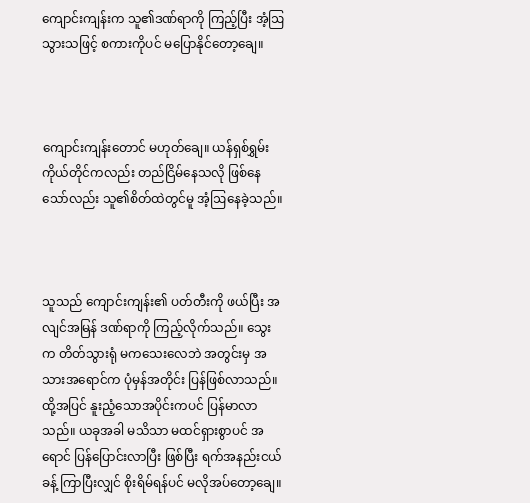ကျောင်းကျန်းက သူ၏ဒဏ်ရာကို ကြည့်ပြီး အံ့ဩသွားသဖြင့် စကားကိုပင် မပြောနိုင်တော့ချေ။



ကျောင်းကျန်းတောင် မဟုတ်ချေ။ ယန်ရှစ်ရွှမ်း ကိုယ်တိုင်ကလည်း တည်ငြိမ်နေသလို ဖြစ်နေသော်လည်း သူ၏စိတ်ထဲတွင်မူ အံ့ဩနေခဲ့သည်။



သူသည် ကျောင်းကျန်း၏ ပတ်တီးကို ဖယ်ပြီး အလျင်အမြန် ဒဏ်ရာကို ကြည့်လိုက်သည်။ သွေးက တိတ်သွားရုံ မကသေးလေဘဲ အတွင်းမှ အသားအရောင်က ပုံမှန်အတိုင်း ပြန်ဖြစ်လာသည်။ ထို့အပြင် နူးညံ့သောအပိုင်းကပင် ပြန်မာလာသည်။ ယခုအခါ မသိသာ မထင်ရှားစွာပင် အရောင် ပြန်ပြောင်းလာပြီး ဖြစ်ပြီး ရက်အနည်းငယ်ခန့် ကြာပြီးလျှင် စိုးရိမ်ရန်ပင် မလိုအပ်တော့ချေ။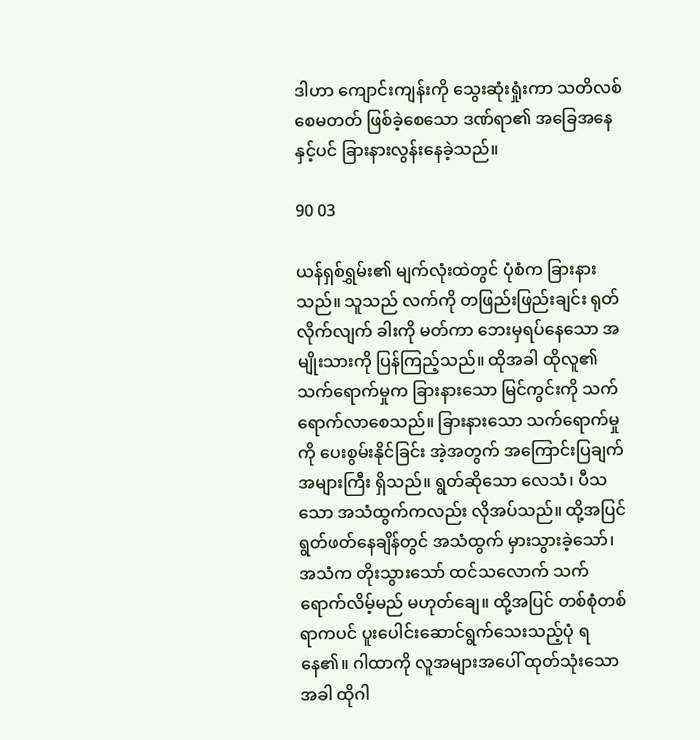ဒါဟာ ကျောင်းကျန်းကို သွေးဆုံးရှုံးကာ သတိလစ်စေမတတ် ဖြစ်ခဲ့စေသော ဒဏ်ရာ၏ အခြေအနေနှင့်ပင် ခြားနားလွန်းနေခဲ့သည်။

90 03

ယန်ရှစ်ရွှမ်း၏ မျက်လုံးထဲတွင် ပုံစံက ခြားနားသည်။ သူသည် လက်ကို တဖြည်းဖြည်းချင်း ရုတ်လိုက်လျက် ခါးကို မတ်ကာ ဘေးမှရပ်နေသော အမျိုးသားကို ပြန်ကြည့်သည်။ ထိုအခါ ထိုလူ၏သက်ရောက်မှုက ခြားနားသော မြင်ကွင်းကို သက်ရောက်လာစေသည်။ ခြားနားသော သက်ရောက်မှုကို ပေးစွမ်းနိုင်ခြင်း အဲ့အတွက် အကြောင်းပြချက် အများကြီး ရှိသည်။ ရွတ်ဆိုသော လေသံ၊ ပီသသော အသံထွက်ကလည်း လိုအပ်သည်။ ထို့အပြင် ရွတ်ဖတ်နေချိန်တွင် အသံထွက် မှားသွားခဲ့သော်၊ အသံက တိုးသွားသော် ထင်သလောက် သက်ရောက်လိမ့်မည် မဟုတ်ချေ။ ထို့အပြင် တစ်စုံတစ်ရာကပင် ပူးပေါင်းဆောင်ရွက်သေးသည့်ပုံ ရနေ၏။ ဂါထာကို လူအများအပေါ် ထုတ်သုံးသောအခါ ထိုဂါ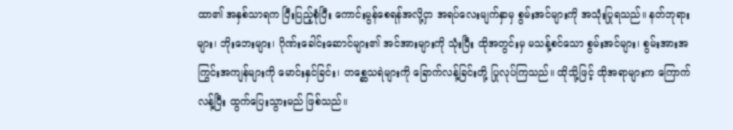ထာ၏ အနှစ်သာရက ပြီးပြည့်စုံပြီး ကောင်းမွန်စေရန်အလို့ငှာ အရပ်လေးမျက်နှာမှ စွမ်းအင်များကို အသုံးပြုရသည်။ နတ်ဘုရားများ၊ ဘိုးဘေးများ၊ ဂိုဏ်းခေါင်းဆောင်များ၏ အင်အားများကို သုံးပြီး ထိုအတွင်းမှ မသန့်စင်သော စွမ်းအင်များ၊ စွမ်းအားအကြွင်းအကျန်များကို မောင်းနှင်ခြင်း၊ တစ္ဆေသရဲများကို ခြောက်လန့်ခြင်းတို့ ပြုလုပ်ကြသည်။ ထိုသို့ဖြင့် ထိုအရာများက ကြောက်လန့်ပြီး ထွက်ပြေးသွားမည် ဖြစ်သည်။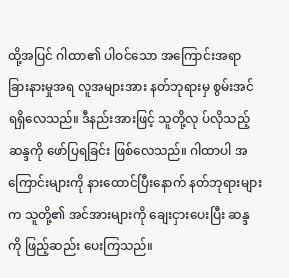ထို့အပြင် ဂါထာ၏ ပါဝင်သော အကြောင်းအရာ ခြားနားမှုအရ လူအများအား နတ်ဘုရားမှ စွမ်းအင် ရရှိလေသည်။ ဒီနည်းအားဖြင့် သူတို့လု ပ်လိုသည့် ဆန္ဒကို ဖော်ပြရခြင်း ဖြစ်လေသည်။ ဂါထာပါ အကြောင်းများကို နားထောင်ပြီးနောက် နတ်ဘုရားများက သူတို့၏ အင်အားများကို ချေးငှားပေးပြီး ဆန္ဒကို ဖြည့်ဆည်း ပေးကြသည်။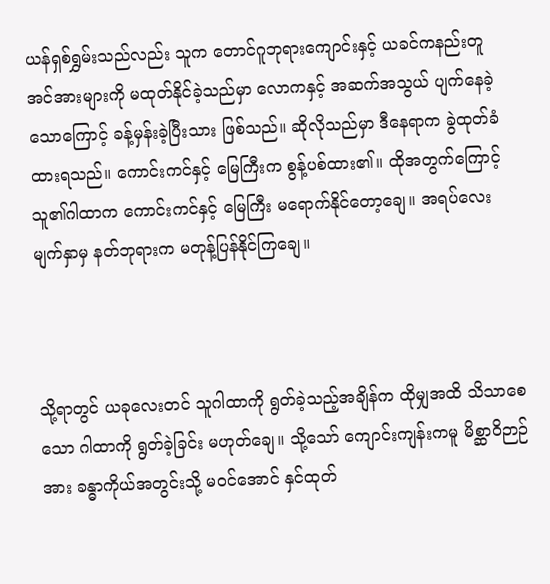ယန်ရှစ်ရွှမ်းသည်လည်း သူက တောင်ဂူဘုရားကျောင်းနှင့် ယခင်ကနည်းတူ အင်အားများကို မထုတ်နိုင်ခဲ့သည်မှာ လောကနှင့် အဆက်အသွယ် ပျက်နေခဲ့သောကြောင့် ခန့်မှန်းခဲ့ပြီးသား ဖြစ်သည်။ ဆိုလိုသည်မှာ ဒီနေရာက ခွဲထုတ်ခံထားရသည်။ ကောင်းကင်နှင့် မြေကြီးက စွန့်ပစ်ထား၏။ ထိုအတွက်ကြောင့် သူ၏ဂါထာက ကောင်းကင်နှင့် မြေကြီး မရောက်နိုင်တော့ချေ။ အရပ်လေးမျက်နှာမှ နတ်ဘုရားက မတုန့်ပြန်နိုင်ကြချေ။



သို့ရာတွင် ယခုလေးတင် သူဂါထာကို ရွတ်ခဲ့သည့်အချိန်က ထိုမျှအထိ သိသာစေသော ဂါထာကို ရွတ်ခဲ့ခြင်း မဟုတ်ချေ။ သို့သော် ကျောင်းကျန်းကမူ မိစ္ဆာဝိဉာဉ်အား ခန္ဓာကိုယ်အတွင်းသို့ မဝင်အောင် နှင်ထုတ်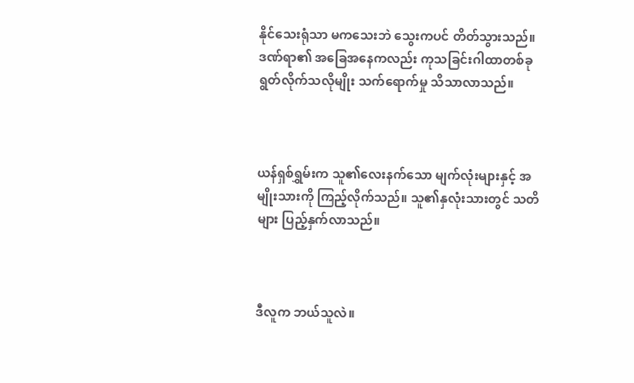နိုင်သေးရုံသာ မကသေးဘဲ သွေးကပင် တိတ်သွားသည်။ ဒဏ်ရာ၏ အခြေအနေကလည်း ကုသခြင်းဂါထာတစ်ခု ရွတ်လိုက်သလိုမျိုး သက်ရောက်မှု သိသာလာသည်။



ယန်ရှစ်ရွှမ်းက သူ၏လေးနက်သော မျက်လုံးများနှင့် အမျိုးသားကို ကြည့်လိုက်သည်။ သူ၏နှလုံးသားတွင် သတိများ ပြည့်နှက်လာသည်။



ဒီလူက ဘယ်သူလဲ။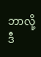ဘာလို့ ဒီ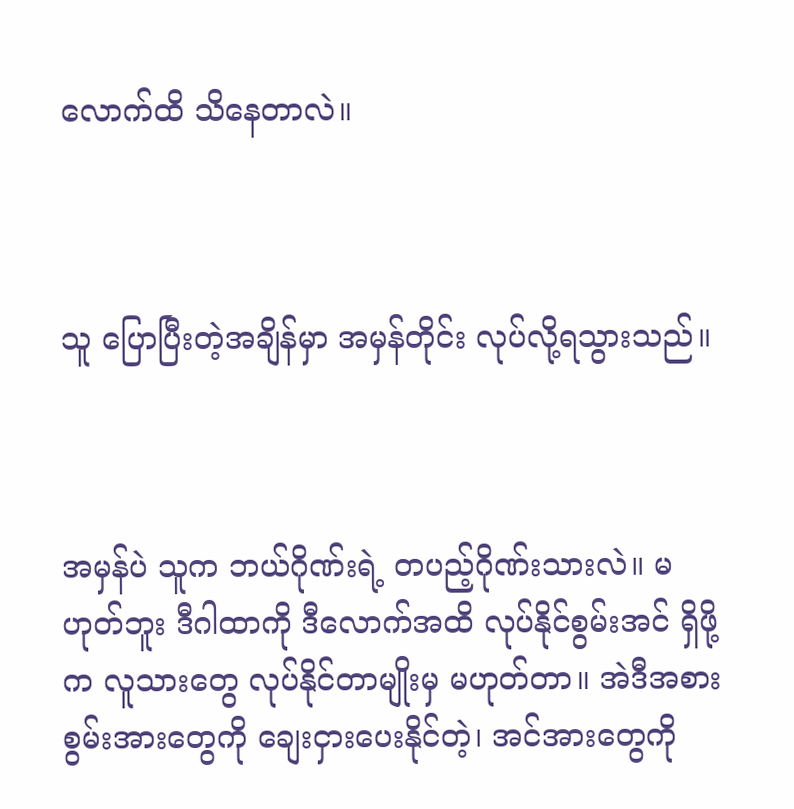လောက်ထိ သိနေတာလဲ။



သူ ပြောပြီးတဲ့အချိန်မှာ အမှန်တိုင်း လုပ်လို့ရသွားသည်။



အမှန်ပဲ သူက ဘယ်ဂိုဏ်းရဲ့ တပည့်ဂိုဏ်းသားလဲ။ မဟုတ်ဘူး ဒီဂါထာကို ဒီလောက်အထိ လုပ်နိုင်စွမ်းအင် ရှိဖို့က လူသားတွေ လုပ်နိုင်တာမျိုးမှ မဟုတ်တာ။ အဲဒီအစား စွမ်းအားတွေကို ချေးငှားပေးနိုင်တဲ့၊ အင်အားတွေကို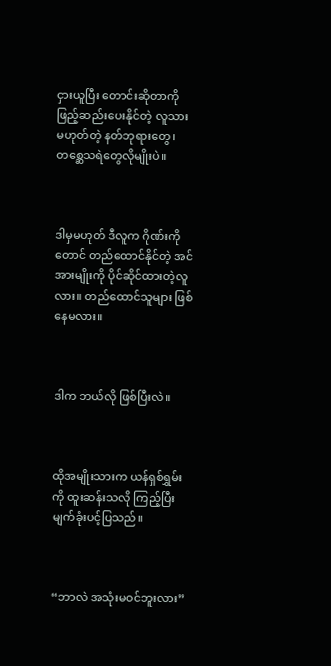ငှားယူပြီး တောင်းဆိုတာကို ဖြည့်ဆည်းပေးနိုင်တဲ့ လူသား မဟုတ်တဲ့ နတ်ဘုရားတွေ၊ တစ္ဆေသရဲတွေလိုမျိုးပဲ။



ဒါမှမဟုတ် ဒီလူက ဂိုဏ်းကိုတောင် တည်ထောင်နိုင်တဲ့ အင်အားမျိုးကို ပိုင်ဆိုင်ထားတဲ့လူလား။ တည်ထောင်သူများ ဖြစ်နေမလား။



ဒါက ဘယ်လို ဖြစ်ပြီးလဲ။



ထိုအမျိုးသားက ယန်ရှစ်ရွှမ်းကို ထူးဆန်းသလို ကြည့်ပြီး မျက်ခုံးပင့်ပြသည်။



“ဘာလဲ အသုံးမဝင်ဘူးလား”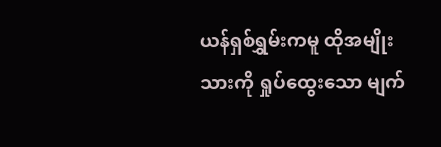ယန်ရှစ်ရွှမ်းကမူ ထိုအမျိုးသားကို ရှုပ်ထွေးသော မျက်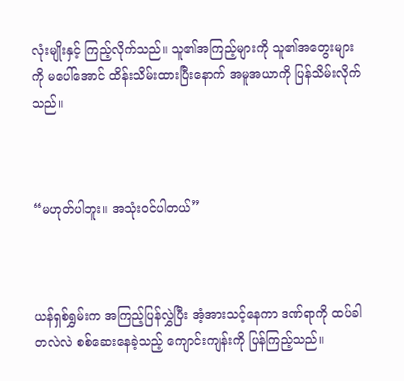လုံးမျိုးနှင့် ကြည့်လိုက်သည်။ သူ၏အကြည့်များကို သူ၏အတွေးများကို မပေါ်အောင် ထိန်းသိမ်းထားပြီးနောက် အမူအယာကို ပြန်သိမ်းလိုက်သည်။



“မဟုတ်ပါဘူး။ အသုံးဝင်ပါတယ်”



ယန်ရှစ်ရွှမ်းက အကြည့်ပြန်လွှဲပြီး အံ့အားသင့်နေကာ ဒဏ်ရာကို ထပ်ခါတလဲလဲ စစ်ဆေးနေခဲ့သည့် ကျောင်းကျန်းကို ပြန်ကြည့်သည်။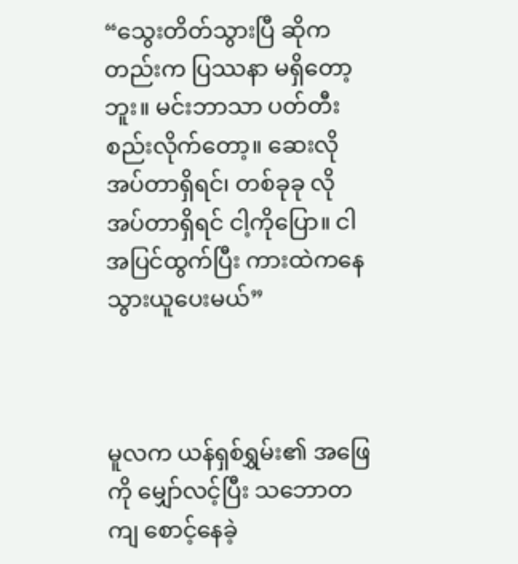“သွေးတိတ်သွားပြီ ဆိုကတည်းက ပြဿနာ မရှိတော့ဘူး။ မင်းဘာသာ ပတ်တီး စည်းလိုက်တော့။ ဆေးလိုအပ်တာရှိရင်၊ တစ်ခုခု လိုအပ်တာရှိရင် ငါ့ကိုပြော။ ငါ အပြင်ထွက်ပြီး ကားထဲကနေ သွားယူပေးမယ်”



မူလက ယန်ရှစ်ရွှမ်း၏ အဖြေကို မျှော်လင့်ပြီး သဘောတကျ စောင့်နေခဲ့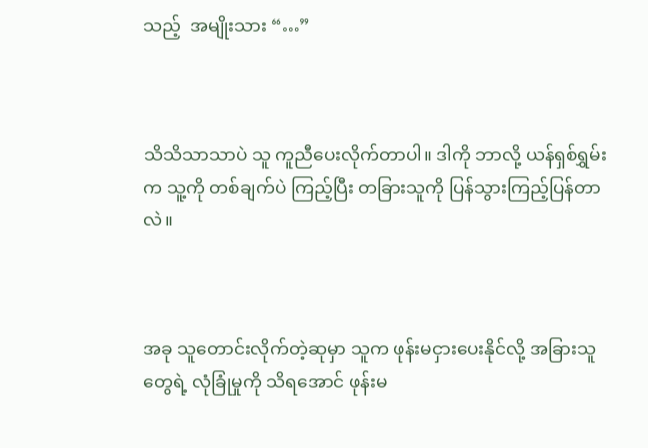သည့်  အမျိုးသား “…”



သိသိသာသာပဲ သူ ကူညီပေးလိုက်တာပါ။ ဒါကို ဘာလို့ ယန်ရှစ်ရွှမ်းက သူ့ကို တစ်ချက်ပဲ ကြည့်ပြီး တခြားသူကို ပြန်သွားကြည့်ပြန်တာလဲ။



အခု သူတောင်းလိုက်တဲ့ဆုမှာ သူက ဖုန်းမငှားပေးနိုင်လို့ အခြားသူတွေရဲ့ လုံခြုံမှုကို သိရအောင် ဖုန်းမ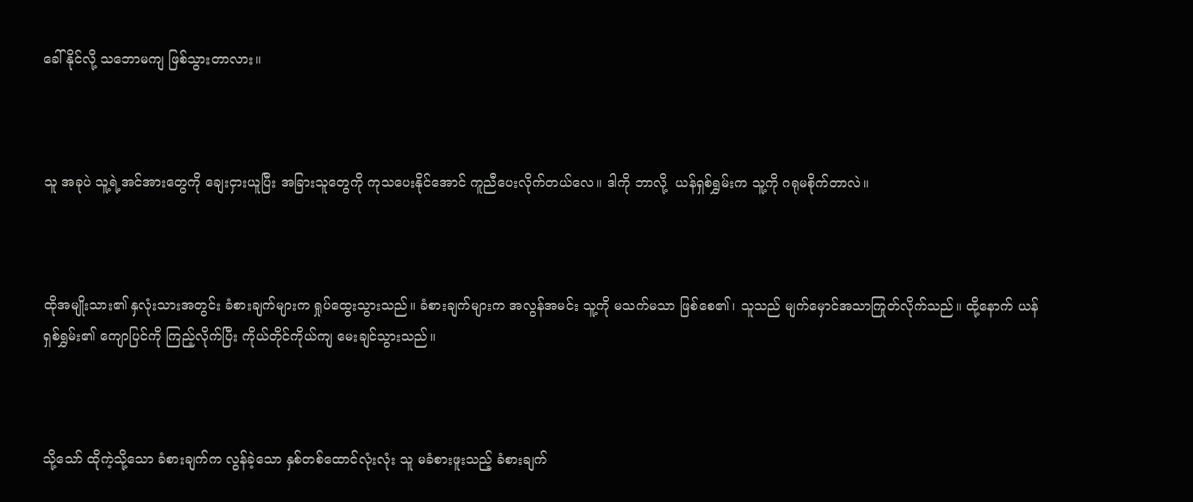ခေါ်နိုင်လို့ သဘောမကျ ဖြစ်သွားတာလား။



သူ အခုပဲ သူ့ရဲ့အင်အားတွေကို ချေးငှားယူပြီး အခြားသူတွေကို ကုသပေးနိုင်အောင် ကူညီပေးလိုက်တယ်လေ။ ဒါကို ဘာလို့  ယန်ရှစ်ရွှမ်းက သူ့ကို ဂရုမစိုက်တာလဲ။



ထိုအမျိုးသား၏ နှလုံးသားအတွင်း ခံစားချက်များက ရှုပ်ထွေးသွားသည်။ ခံစားချက်များက အလွန်အမင်း သူ့ကို မသက်မသာ ဖြစ်စေ၏၊ သူသည် မျက်မှောင်အသာကြုတ်လိုက်သည်။ ထို့နောက် ယန်ရှစ်ရွှမ်း၏ ကျောပြင်ကို ကြည့်လိုက်ပြီး ကိုယ်တိုင်ကိုယ်ကျ မေးချင်သွားသည်။



သို့သော် ထိုကဲ့သို့သော ခံစားချက်က လွန်ခဲ့သော နှစ်တစ်ထောင်လုံးလုံး သူ မခံစားဖူးသည့် ခံစားချက်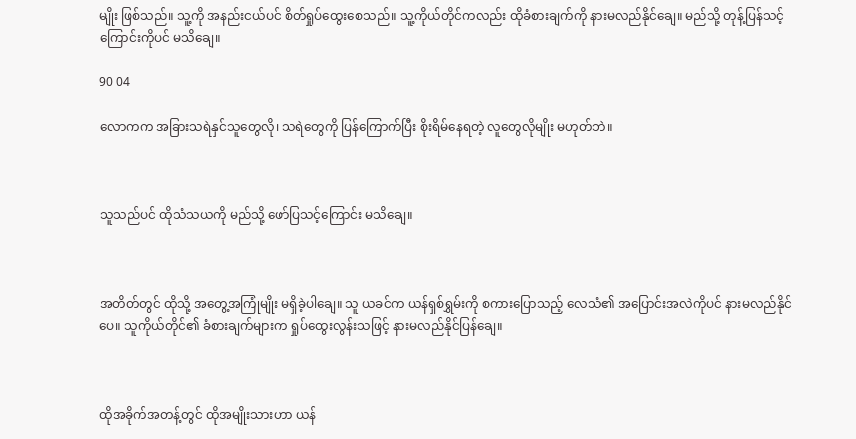မျိုး ဖြစ်သည်။ သူ့ကို အနည်းငယ်ပင် စိတ်ရှုပ်ထွေးစေသည်။ သူ့ကိုယ်တိုင်ကလည်း ထိုခံစားချက်ကို နားမလည်နိုင်ချေ။ မည်သို့ တုန့်ပြန်သင့်ကြောင်းကိုပင် မသိချေ။

90 04

လောကက အခြားသရဲနှင်သူတွေလို၊ သရဲတွေကို ပြန်ကြောက်ပြီး စိုးရိမ်နေရတဲ့ လူတွေလိုမျိုး မဟုတ်ဘဲ။



သူသည်ပင် ထိုသံသယကို မည်သို့ ဖော်ပြသင့်ကြောင်း မသိချေ။



အတိတ်တွင် ထိုသို့ အတွေ့အကြုံမျိုး မရှိခဲ့ပါချေ။ သူ ယခင်က ယန်ရှစ်ရွှမ်းကို စကားပြောသည့် လေသံ၏ အပြောင်းအလဲကိုပင် နားမလည်နိုင်ပေ။ သူကိုယ်တိုင်၏ ခံစားချက်များက ရှုပ်ထွေးလွန်းသဖြင့် နားမလည်နိုင်ပြန်ချေ။



ထိုအခိုက်အတန့်တွင် ထိုအမျိုးသားဟာ ယန်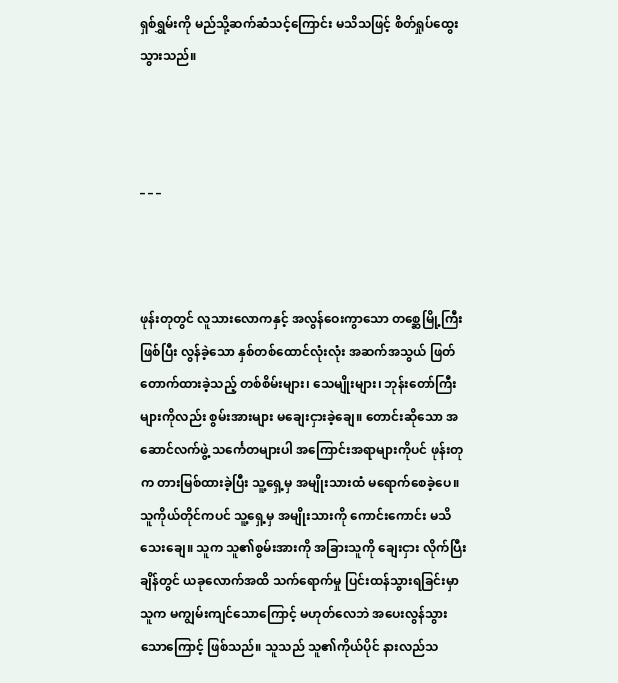ရှစ်ရွှမ်းကို မည်သို့ဆက်ဆံသင့်ကြောင်း မသိသဖြင့် စိတ်ရှုပ်ထွေး သွားသည်။



_ _ _



ဖုန်းတုတွင် လူသားလောကနှင့် အလွန်ဝေးကွာသော တစ္ဆေမြို့ကြီးဖြစ်ပြီး လွန်ခဲ့သော နှစ်တစ်ထောင်လုံးလုံး အဆက်အသွယ် ဖြတ်တောက်ထားခဲ့သည့် တစ်စိမ်းများ၊ သေမျိုးများ၊ ဘုန်းတော်ကြီးများကိုလည်း စွမ်းအားများ မချေးငှားခဲ့‌ချေ။ တောင်းဆိုသော အဆောင်လက်ဖွဲ့ သင်္ကေတများပါ အကြောင်းအရာများကိုပင် ဖုန်းတုက တားမြစ်ထားခဲ့ပြီး သူ့ရှေ့မှ အမျိုးသားထံ မရောက်စေခဲ့ပေ။ သူကိုယ်တိုင်ကပင် သူ့ရှေ့မှ အမျိုးသားကို ကောင်းကောင်း မသိသေးချေ။ သူက သူ၏စွမ်းအားကို အခြားသူကို ချေးငှား လိုက်ပြီးချိန်တွင် ယခုလောက်အထိ သက်ရောက်မှု ပြင်းထန်သွားရခြင်းမှာ သူက မကျွမ်းကျင်သောကြောင့် မဟုတ်လေဘဲ အပေးလွန်သွားသောကြောင့် ဖြစ်သည်။ သူသည် သူ၏ကိုယ်ပိုင် နားလည်သ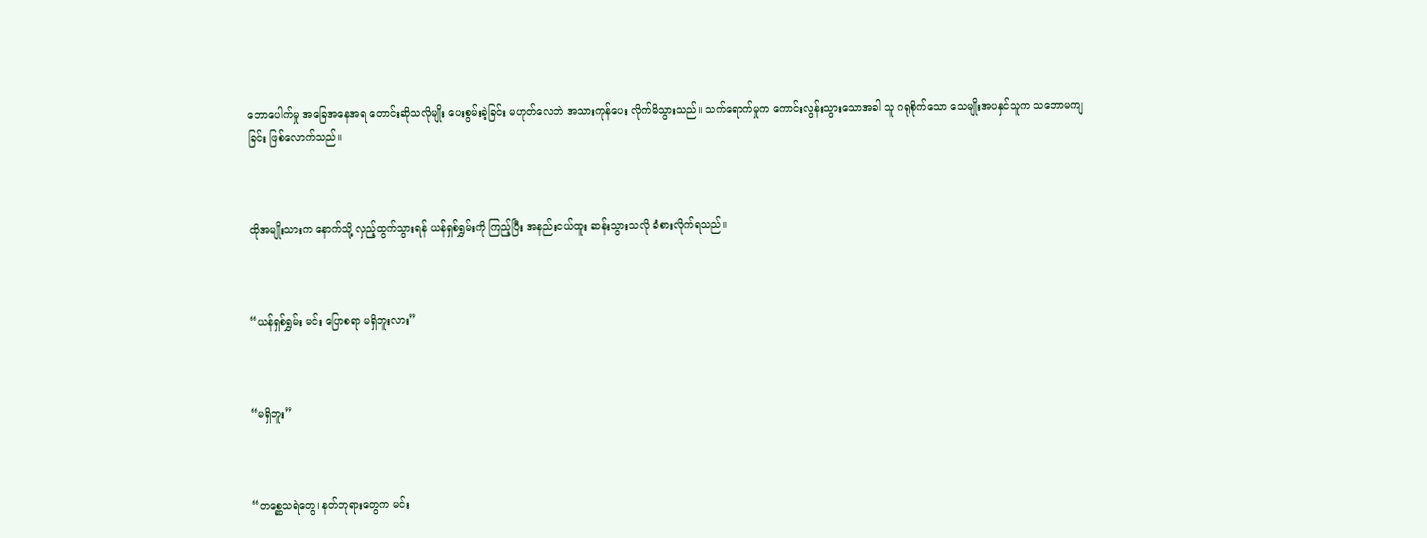ဘောပေါက်မှု အခြေအနေအရ တောင်းဆိုသလိုမျိုး ပေးစွမ်းခဲ့ခြင်း မဟုတ်လေဘဲ အသားကုန်ပေး လိုက်မိသွားသည်။ သက်ရောက်မှုက ကောင်းလွန်းသွားသောအခါ သူ ဂရုစိုက်သော သေမျိုးအပနှင်သူက သဘောမကျခြင်း ဖြစ်လောက်သည်။



ထိုအမျိုးသားက နောက်သို့ လှည့်ထွက်သွားရန် ယန်ရှစ်ရွှမ်းကို ကြည့်ပြီး အနည်းငယ်ထူး ဆန်းသွားသလို ခံစားလိုက်ရသည်။



“ယန်ရှစ်ရွှမ်း မင်း ပြောစရာ မရှိဘူးလား”



“မရှိဘူး”



“တစ္ဆေသရဲတွေ၊ နတ်ဘုရားတွေက မင်း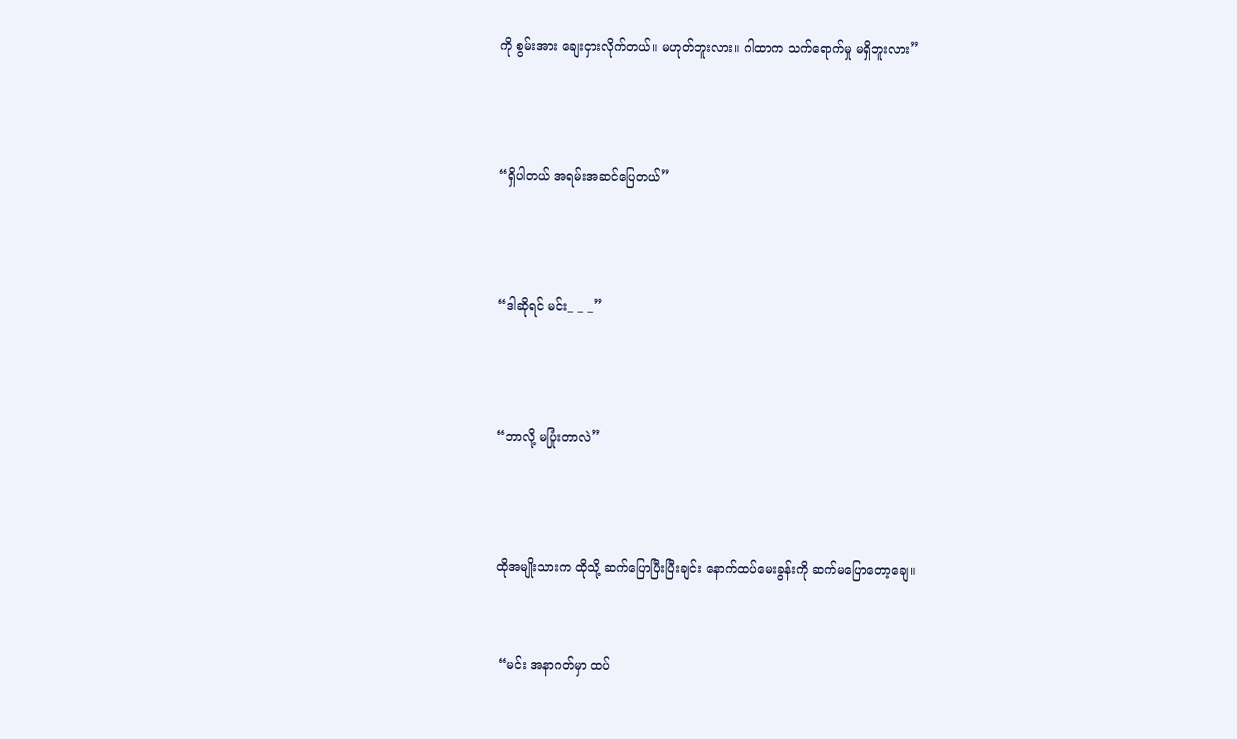ကို စွမ်းအား ချေးငှားလိုက်တယ်။ မဟုတ်ဘူးလား။ ဂါထာက သက်ရောက်မှု မရှိဘူးလား”



“ရှိပါတယ် အရမ်းအဆင်ပြေတယ်”



“ဒါဆိုရင် မင်း_ _ _”



“ဘာလို့ မပြုံးတာလဲ”



ထိုအမျိုးသားက ထိုသို့ ဆက်ပြောပြီးပြီးချင်း နောက်ထပ်မေးခွန်းကို ဆက်မပြောတော့ချေ။


 “မင်း အနာဂတ်မှာ ထပ်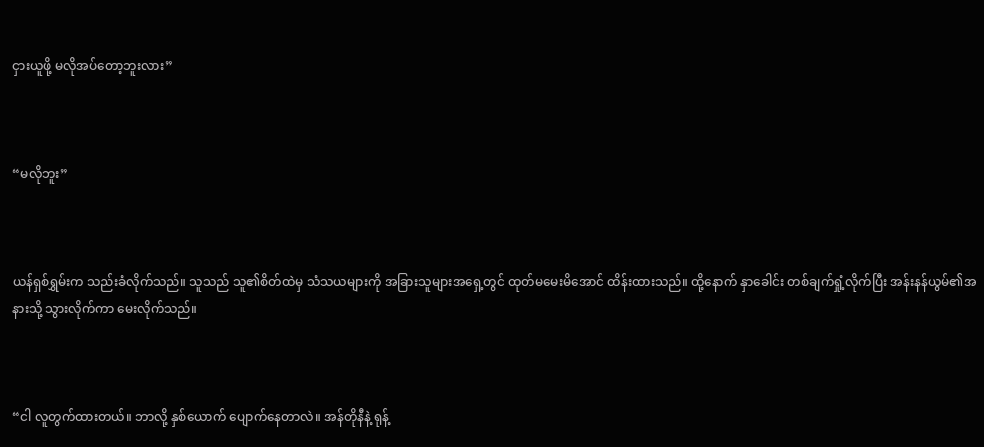ငှားယူဖို့ မလိုအပ်တော့ဘူးလား”



“မလိုဘူး”



ယန်ရှစ်ရွှမ်းက သည်းခံလိုက်သည်။ သူသည် သူ၏စိတ်ထဲမှ သံသယများကို အခြားသူများအရှေ့တွင် ထုတ်မမေးမိအောင် ထိန်းထားသည်။ ထို့နောက် နှာခေါင်း တစ်ချက်ရှုံ့လိုက်ပြီး အန်းနန်ယွမ်၏အနားသို့ သွားလိုက်ကာ မေးလိုက်သည်။



“ငါ လူတွက်ထားတယ်။ ဘာလို့ နှစ်ယောက် ပျောက်နေတာလဲ။ အန်တိုနီနဲ့ ရုန့်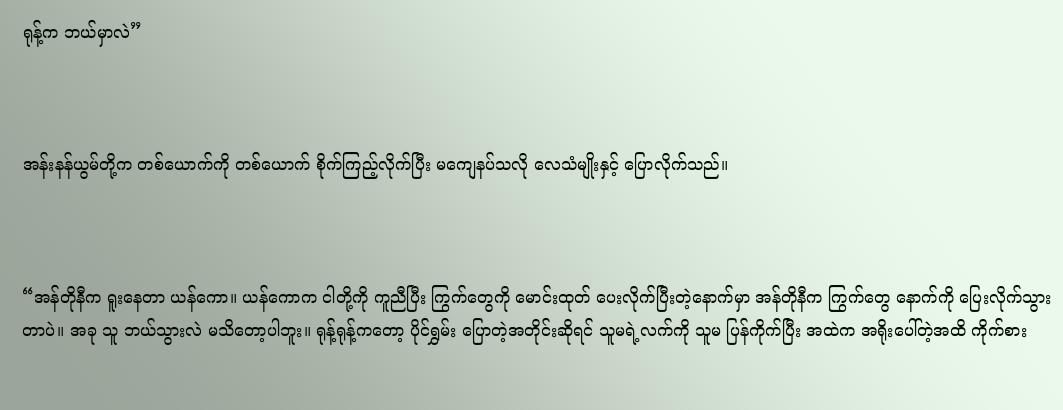ရုန့်က ဘယ်မှာလဲ”



အန်းနန်ယွမ်တို့က တစ်ယောက်ကို တစ်ယောက် စိုက်ကြည့်လိုက်ပြီး မကျေနပ်သလို လေသံမျိုးနှင့် ပြောလိုက်သည်။



“အန်တိုနီက ရူးနေတာ ယန်ကော။ ယန်ကောက ငါတို့ကို ကူညီပြီး ကြွက်တွေကို မောင်းထုတ် ပေးလိုက်ပြီးတဲ့နောက်မှာ အန်တိုနီက ကြွက်တွေ နောက်ကို ပြေးလိုက်သွားတာပဲ။ အခု သူ ဘယ်သွားလဲ မသိတော့ပါဘူး။ ရုန့်ရုန့်ကတော့ ပိုင်ရွှမ်း ပြောတဲ့အတိုင်းဆိုရင် သူမရဲ့လက်ကို သူမ ပြန်ကိုက်ပြီး အထဲက အရိုးပေါ်တဲ့အထိ ကိုက်စား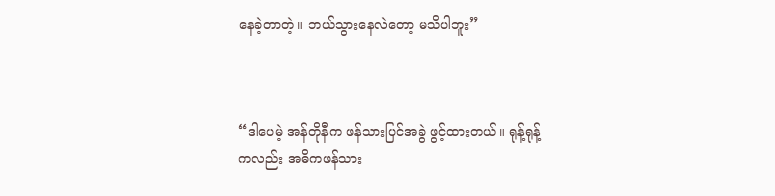နေခဲ့တာတဲ့။ ဘယ်သွားနေလဲတော့ မသိပါဘူး”



“ဒါပေမဲ့ အန်တိုနီက ဖန်သားပြင်အခွဲ ဖွင့်ထားတယ်။ ရုန့်ရုန့်ကလည်း အဓိကဖန်သား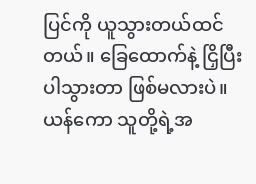ပြင်ကို ယူသွားတယ်ထင်တယ်။ ခြေထောက်နဲ့ ငြှိပြီး ပါသွားတာ ဖြစ်မလားပဲ။ ယန်ကော သူတို့ရဲ့အ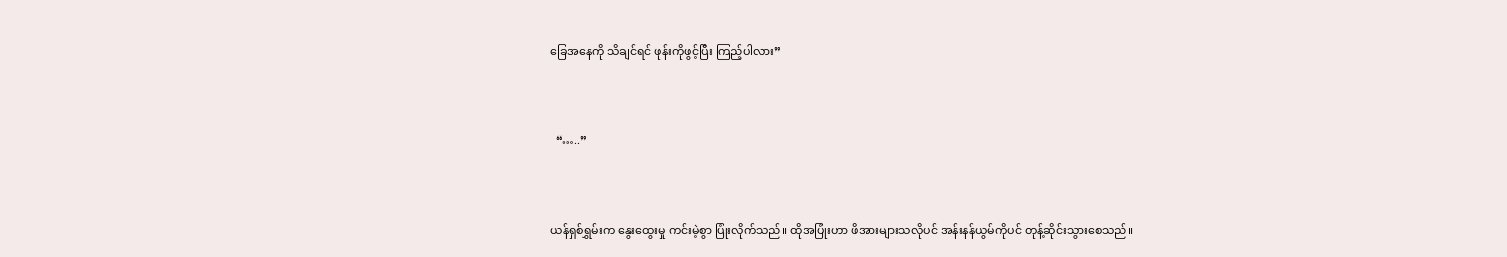ခြေအနေကို သိချင်ရင် ဖုန်းကိုဖွင့်ပြီး ကြည့်ပါလား”



  “…..”



ယန်ရှစ်ရွှမ်းက နွေးထွေးမှု ကင်းမဲ့စွာ ပြုံးလိုက်သည်။ ထိုအပြုံးဟာ ဖိအားများသလိုပင် အန်းနန်ယွမ်ကိုပင် တုန့်ဆိုင်းသွားစေသည်။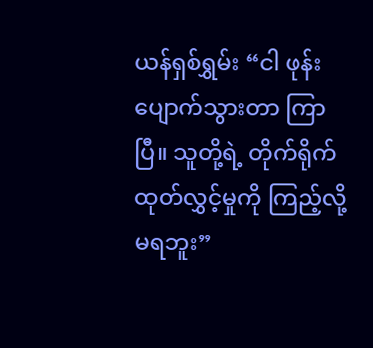ယန်ရှစ်ရွှမ်း “ငါ ဖုန်း ပျောက်သွားတာ ကြာပြီ။ သူတို့ရဲ့ တိုက်ရိုက်ထုတ်လွှင့်မှုကို ကြည့်လို့ မရဘူး”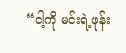“ငါ့ကို မင်းရဲ့ဖုန်း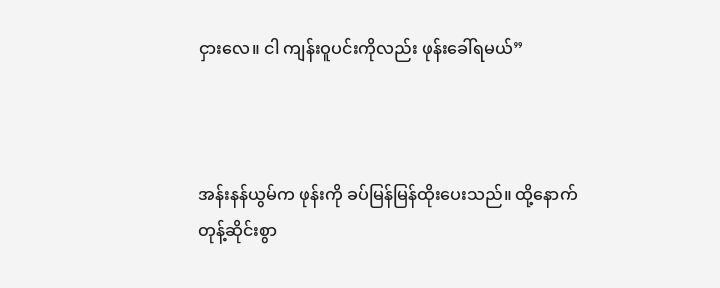ငှားလေ။ ငါ ကျန်းဝူပင်းကိုလည်း ဖုန်းခေါ်ရမယ်”



အန်းနန်ယွမ်က ဖုန်းကို ခပ်မြန်မြန်ထိုးပေးသည်။ ထို့နောက် တုန့်ဆိုင်းစွာ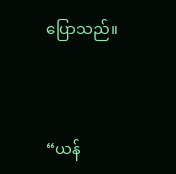ပြောသည်။



“ယန်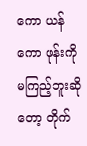ကော ယန်ကော ဖုန်းကို မကြည့်ဘူးဆိုတော့ တိုက်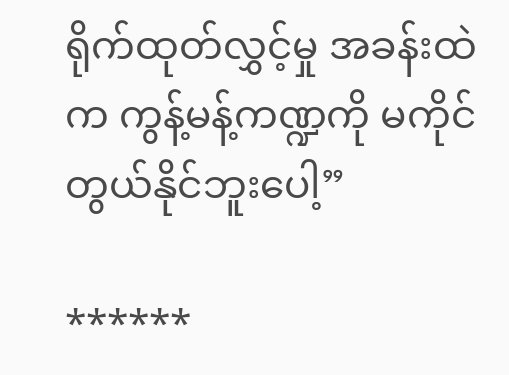ရိုက်ထုတ်လွှင့်မှု အခန်းထဲက ကွန့်မန့်ကဏ္ဍကို မကိုင်တွယ်နိုင်ဘူးပေါ့”

******